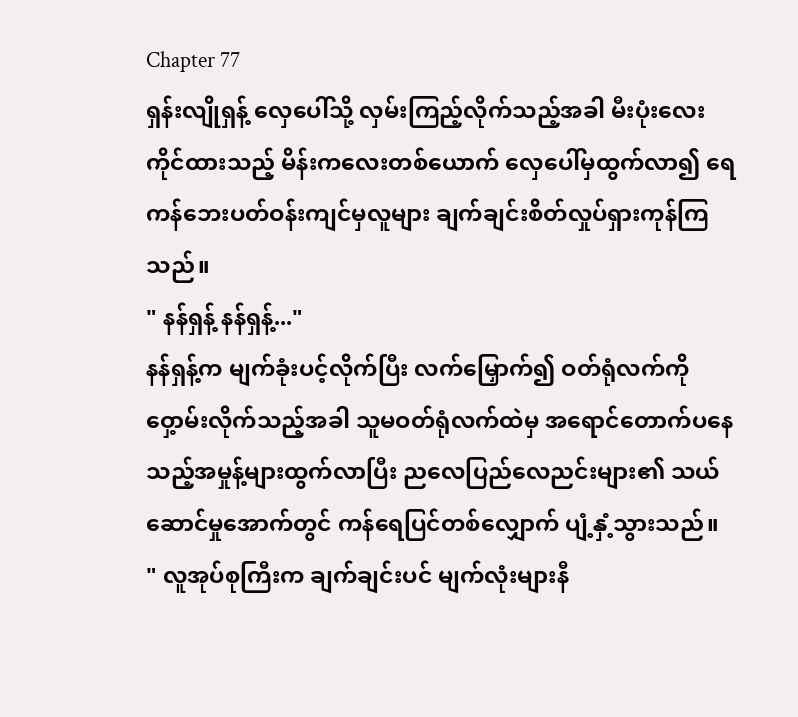Chapter 77
ရှန်းလျိုရှန့် လှေပေါ်သို့ လှမ်းကြည့်လိုက်သည့်အခါ မီးပုံးလေးကိုင်ထားသည့် မိန်းကလေးတစ်ယောက် လှေပေါ်မှထွက်လာ၍ ရေကန်ဘေးပတ်ဝန်းကျင်မှလူများ ချက်ချင်းစိတ်လှုပ်ရှားကုန်ကြသည်။
" နန်ရှန့် နန်ရှန့်..."
နန်ရှန့်က မျက်ခုံးပင့်လိုက်ပြီး လက်မြှောက်၍ ဝတ်ရုံလက်ကိုဝှေ့ာမ်းလိုက်သည့်အခါ သူမဝတ်ရုံလက်ထဲမှ အရောင်တောက်ပနေသည့်အမှုန့်များထွက်လာပြီး ညလေပြည်လေညင်းများ၏ သယ်ဆောင်မှုအောက်တွင် ကန်ရေပြင်တစ်လျှောက် ပျံ့နှံ့သွားသည်။
" လူအုပ်စုကြီးက ချက်ချင်းပင် မျက်လုံးများနီ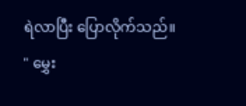ရဲလာပြီး ပြောလိုက်သည်။
" မွှေး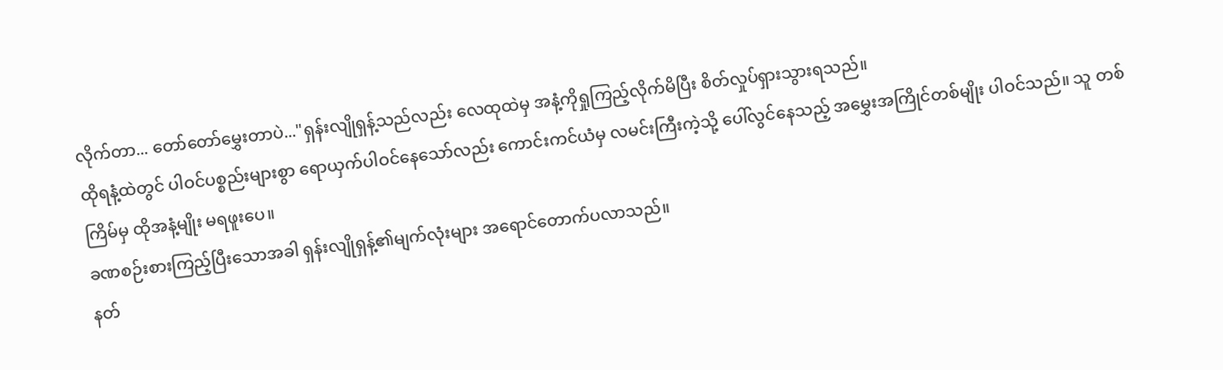လိုက်တာ... တော်တော်မွှေးတာပဲ..."ရှန်းလျိုရှန့်သည်လည်း လေထုထဲမှ အနံ့ကိုရှုကြည့်လိုက်မိပြီး စိတ်လှုပ်ရှားသွားရသည်။
ထိုရနံ့ထဲတွင် ပါဝင်ပစ္စည်းများစွာ ရောယှက်ပါဝင်နေသော်လည်း ကောင်းကင်ယံမှ လမင်းကြီးကဲ့သို့ ပေါ်လွင်နေသည့် အမွှေးအကြိုင်တစ်မျိုး ပါဝင်သည်။ သူ တစ်ကြိမ်မှ ထိုအနံ့မျိုး မရဖူးပေ။
ခဏစဉ်းစားကြည့်ပြီးသောအခါ ရှန်းလျိုရှန့်၏မျက်လုံးများ အရောင်တောက်ပလာသည်။
နတ်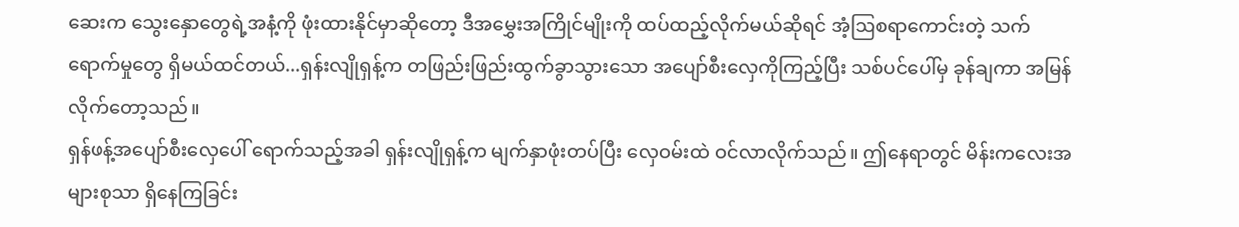ဆေးက သွေးနှောတွေရဲ့အနံ့ကို ဖုံးထားနိုင်မှာဆိုတော့ ဒီအမွှေးအကြိုင်မျိုးကို ထပ်ထည့်လိုက်မယ်ဆိုရင် အံ့ဩစရာကောင်းတဲ့ သက်ရောက်မှုတွေ ရှိမယ်ထင်တယ်...ရှန်းလျိုရှန့်က တဖြည်းဖြည်းထွက်ခွာသွားသော အပျော်စီးလှေကိုကြည့်ပြီး သစ်ပင်ပေါ်မှ ခုန်ချကာ အမြန်လိုက်တော့သည်။
ရှန်ဖန့်အပျော်စီးလှေပေါ် ရောက်သည့်အခါ ရှန်းလျိုရှန့်က မျက်နှာဖုံးတပ်ပြီး လှေဝမ်းထဲ ဝင်လာလိုက်သည်။ ဤနေရာတွင် မိန်းကလေးအများစုသာ ရှိနေကြခြင်း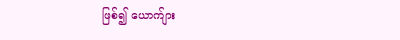ဖြစ်၍ ယောက်ျား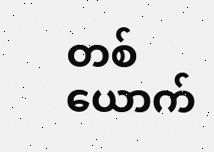တစ်ယောက်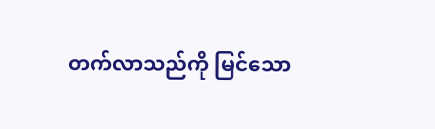တက်လာသည်ကို မြင်သော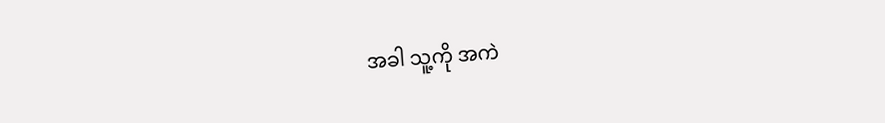အခါ သူ့ကို အကဲ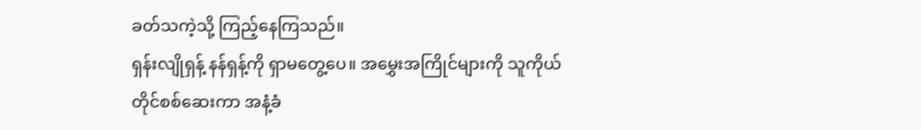ခတ်သကဲ့သို့ ကြည့်နေကြသည်။
ရှန်းလျိုရှန့် နန်ရှန့်ကို ရှာမတွေ့ပေ။ အမွှေးအကြိုင်များကို သူကိုယ်တိုင်စစ်ဆေးကာ အနံ့ခံ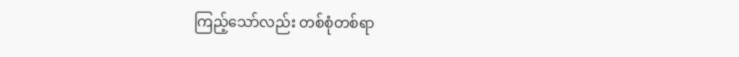ကြည့်သော်လည်း တစ်စုံတစ်ရာ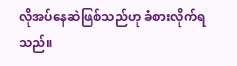လိုအပ်နေဆဲဖြစ်သည်ဟု ခံစားလိုက်ရသည်။